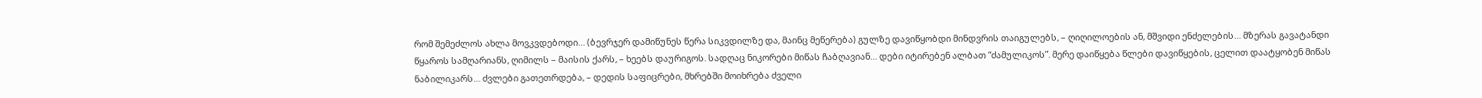რომ შემეძლოს ახლა მოვკვდებოდი… (ბევრჯერ დამიწუნეს წერა სიკვდილზე და, მაინც მეწერება) გულზე დავიწყობდი მინდვრის თაიგულებს, – ღიღილოების ან, მშვიდი ენძელების… მზერას გავატანდი წყაროს სამღარიანს, ღიმილს – მაისის ქარს, – ხეებს დაურიგოს. სადღაც ნიკორები მიწას ჩაბღავიან… დები იტირებენ ალბათ “ძამულიკოს”. მერე დაიწყება წლები დავიწყების, ცელით დაატყობენ მიწას ნაბილიკარს… ძვლები გათეთრდება, – დედის საფიცრები, მხრებში მოიხრება ძველი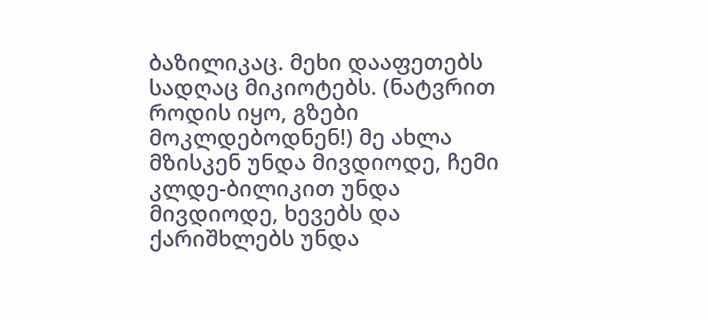ბაზილიკაც. მეხი დააფეთებს სადღაც მიკიოტებს. (ნატვრით როდის იყო, გზები მოკლდებოდნენ!) მე ახლა მზისკენ უნდა მივდიოდე, ჩემი კლდე-ბილიკით უნდა მივდიოდე, ხევებს და ქარიშხლებს უნდა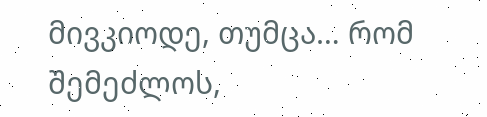მივკიოდე, თუმცა… რომ შემეძლოს,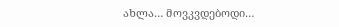ახლა… მოვკვდებოდი…